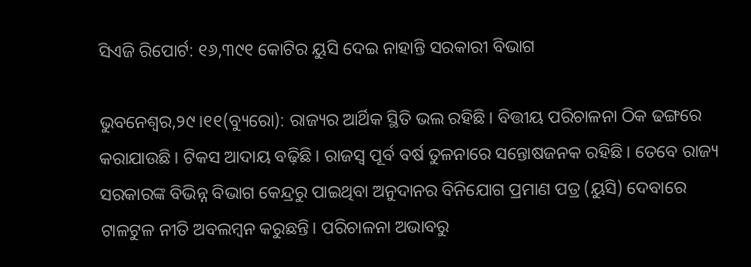ସିଏଜି ରିପୋର୍ଟ: ୧୬,୩୯୧ କୋଟିର ୟୁସି ଦେଇ ନାହାନ୍ତି ସରକାରୀ ବିଭାଗ

ଭୁବନେଶ୍ୱର,୨୯।୧୧(ବ୍ୟୁରୋ): ରାଜ୍ୟର ଆର୍ଥିକ ସ୍ଥିତି ଭଲ ରହିଛି। ବିତ୍ତୀୟ ପରିଚାଳନା ଠିକ ଢଙ୍ଗରେ କରାଯାଉଛି। ଟିକସ ଆଦାୟ ବଢ଼ିଛି। ରାଜସ୍ବ ପୂର୍ବ ବର୍ଷ ତୁଳନାରେ ସନ୍ତୋଷଜନକ ରହିଛି। ତେବେ ରାଜ୍ୟ ସରକାରଙ୍କ ବିଭିନ୍ନ ବିଭାଗ କେନ୍ଦ୍ରରୁ ପାଇଥିବା ଅନୁଦାନର ବିନିଯୋଗ ପ୍ରମାଣ ପତ୍ର (ୟୁସି) ଦେବାରେ ଟାଳଟୁଳ ନୀତି ଅବଲମ୍ବନ କରୁଛନ୍ତି। ପରିଚାଳନା ଅଭାବରୁ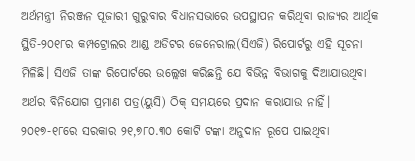ଅର୍ଥମନ୍ତ୍ରୀ ନିରଞ୍ଜନ ପୂଜାରୀ ଗୁରୁବାର ବିଧାନସଭାରେ ଉପସ୍ଥାପନ କରିଥିବା ରାଜ୍ୟର ଆର୍ଥିକ ସ୍ଥିତି-୨୦୧୮ର କମ୍ପଟ୍ରୋଲର ଆଣ୍ଡ ଅଡିଟର ଜେନେରାଲ(ସିଏଜି) ରିପୋର୍ଟରୁ ଏହି ସୂଚନା ମିଳିଛି। ସିଏଜି ତାଙ୍କ ରିପୋର୍ଟରେ ଉଲ୍ଲେଖ କରିଛନ୍ତି ଯେ ବିଭିନ୍ନ ବିଭାଗକୁ ଦିଆଯାଉଥିବା ଅର୍ଥର ବିନିଯୋଗ ପ୍ରମାଣ ପତ୍ର(ୟୁସି) ଠିକ୍‌ ସମୟରେ ପ୍ରଦାନ କରାଯାଉ ନାହିଁ। ୨୦୧୭-୧୮ରେ ସରକାର ୨୧,୭୮୦.୩୦ କୋଟି ଟଙ୍କା ଅନୁଦାନ ରୂପେ ପାଇଥିବା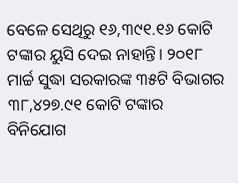ବେଳେ ସେଥିରୁ ୧୬,୩୯୧.୧୬ କୋଟି ଟଙ୍କାର ୟୁସି ଦେଇ ନାହାନ୍ତି। ୨୦୧୮ ମାର୍ଚ୍ଚ ସୁଦ୍ଧା ସରକାରଙ୍କ ୩୫ଟି ବିଭାଗର ୩୮,୪୨୭.୯୧ କୋଟି ଟଙ୍କାର ବିନିଯୋଗ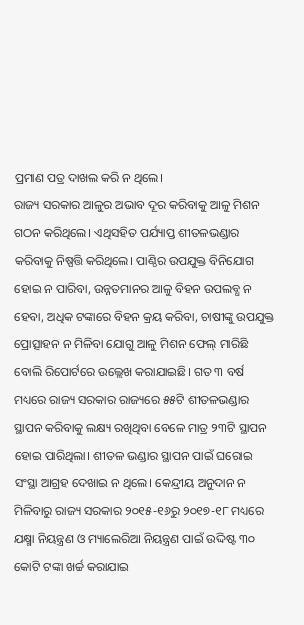ପ୍ରମାଣ ପତ୍ର ଦାଖଲ କରି ନ ଥିଲେ।
ରାଜ୍ୟ ସରକାର ଆଳୁର ଅଭାବ ଦୂର କରିବାକୁ ଆଳୁ ମିଶନ ଗଠନ କରିଥିଲେ। ଏଥିସହିତ ପର୍ଯ୍ୟାପ୍ତ ଶୀତଳଭଣ୍ଡାର କରିବାକୁ ନିଷ୍ପତ୍ତି କରିଥିଲେ। ପାଣ୍ଠିର ଉପଯୁକ୍ତ ବିନିଯୋଗ ହୋଇ ନ ପାରିବା, ଉନ୍ନତମାନର ଆଳୁ ବିହନ ଉପଲବ୍ଧ ନ ହେବା, ଅଧିକ ଟଙ୍କାରେ ବିହନ କ୍ରୟ କରିବା, ଚାଷୀଙ୍କୁ ଉପଯୁକ୍ତ ପ୍ରୋତ୍ସାହନ ନ ମିଳିବା ଯୋଗୁ ଆଳୁ ମିଶନ ଫେଲ୍‌ ମାରିଛି ବୋଲି ରିପୋର୍ଟରେ ଉଲ୍ଲେଖ କରାଯାଇଛି। ଗତ ୩ ବର୍ଷ ମଧ୍ୟରେ ରାଜ୍ୟ ସରକାର ରାଜ୍ୟରେ ୫୫ଟି ଶୀତଳଭଣ୍ଡାର ସ୍ଥାପନ କରିବାକୁ ଲକ୍ଷ୍ୟ ରଖିଥିବା ବେଳେ ମାତ୍ର ୨୩ଟି ସ୍ଥାପନ ହୋଇ ପାରିଥିଲା। ଶୀତଳ ଭଣ୍ଡାର ସ୍ଥାପନ ପାଇଁ ଘରୋଇ ସଂସ୍ଥା ଆଗ୍ରହ ଦେଖାଇ ନ ଥିଲେ। କେନ୍ଦ୍ରୀୟ ଅନୁଦାନ ନ ମିଳିବାରୁ ରାଜ୍ୟ ସରକାର ୨୦୧୫-୧୬ରୁ ୨୦୧୭-୧୮ ମଧ୍ୟରେ ଯକ୍ଷ୍ମା ନିୟନ୍ତ୍ରଣ ଓ ମ୍ୟାଲେରିଆ ନିୟନ୍ତ୍ରଣ ପାଇଁ ଉଦ୍ଦିଷ୍ଟ ୩୦ କୋଟି ଟଙ୍କା ଖର୍ଚ୍ଚ କରାଯାଇ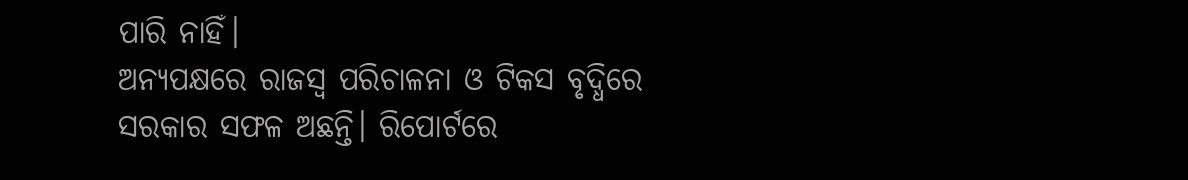ପାରି ନାହିଁ।
ଅନ୍ୟପକ୍ଷରେ ରାଜସ୍ବ ପରିଚାଳନା ଓ ଟିକସ ବୃଦ୍ଧିରେ ସରକାର ସଫଳ ଅଛନ୍ତି। ରିପୋର୍ଟରେ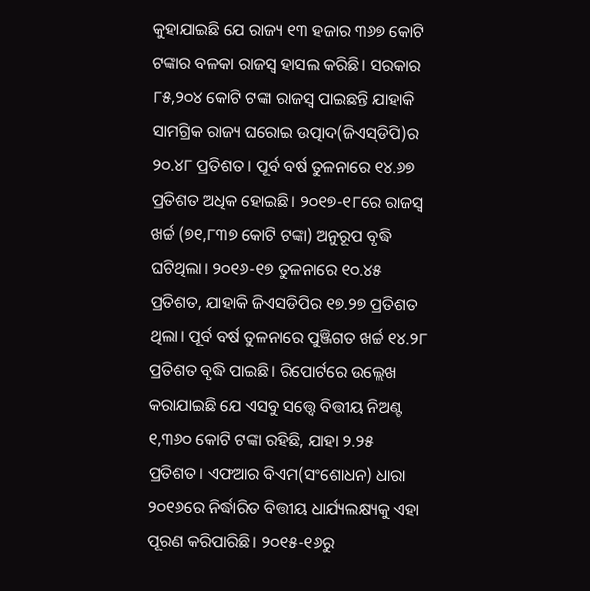କୁହାଯାଇଛି ଯେ ରାଜ୍ୟ ୧୩ ହଜାର ୩୬୭ କୋଟି ଟଙ୍କାର ବଳକା ରାଜସ୍ବ ହାସଲ କରିଛି। ସରକାର ୮୫,୨୦୪ କୋଟି ଟଙ୍କା ରାଜସ୍ବ ପାଇଛନ୍ତି ଯାହାକି ସାମଗ୍ରିକ ରାଜ୍ୟ ଘରୋଇ ଉତ୍ପାଦ(ଜିଏସ୍‌ଡିପି)ର ୨୦.୪୮ ପ୍ରତିଶତ । ପୂର୍ବ ବର୍ଷ ତୁଳନାରେ ୧୪.୬୭ ପ୍ରତିଶତ ଅଧିକ ହୋଇଛି। ୨୦୧୭-୧୮ରେ ରାଜସ୍ବ ଖର୍ଚ୍ଚ (୭୧,୮୩୭ କୋଟି ଟଙ୍କା) ଅନୁରୂପ ବୃଦ୍ଧି ଘଟିଥିଲା। ୨୦୧୬-୧୭ ତୁଳନାରେ ୧୦.୪୫ ପ୍ରତିଶତ, ଯାହାକି ଜିଏସଡିପିର ୧୭.୨୭ ପ୍ରତିଶତ ଥିଲା। ପୂର୍ବ ବର୍ଷ ତୁଳନାରେ ପୁଞ୍ଜିଗତ ଖର୍ଚ୍ଚ ୧୪.୨୮ ପ୍ରତିଶତ ବୃଦ୍ଧି ପାଇଛି। ରିପୋର୍ଟରେ ଉଲ୍ଲେଖ କରାଯାଇଛି ଯେ ଏସବୁ ସତ୍ତ୍ୱେ ବିତ୍ତୀୟ ନିଅଣ୍ଟ ୧,୩୬୦ କୋଟି ଟଙ୍କା ରହିଛି, ଯାହା ୨.୨୫ ପ୍ରତିଶତ। ଏଫଆର ବିଏମ(ସଂଶୋଧନ) ଧାରା ୨୦୧୬ରେ ନିର୍ଦ୍ଧାରିତ ବିତ୍ତୀୟ ଧାର୍ଯ୍ୟଲକ୍ଷ୍ୟକୁ ଏହା ପୂରଣ କରିପାରିଛି। ୨୦୧୫-୧୬ରୁ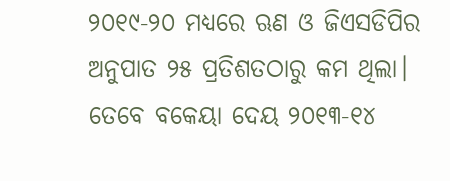୨୦୧୯-୨୦ ମଧ୍ୟରେ ଋଣ ଓ ଜିଏସଡିପିର ଅନୁପାତ ୨୫ ପ୍ରତିଶତଠାରୁ କମ ଥିଲା। ତେବେ ବକେୟା ଦେୟ ୨୦୧୩-୧୪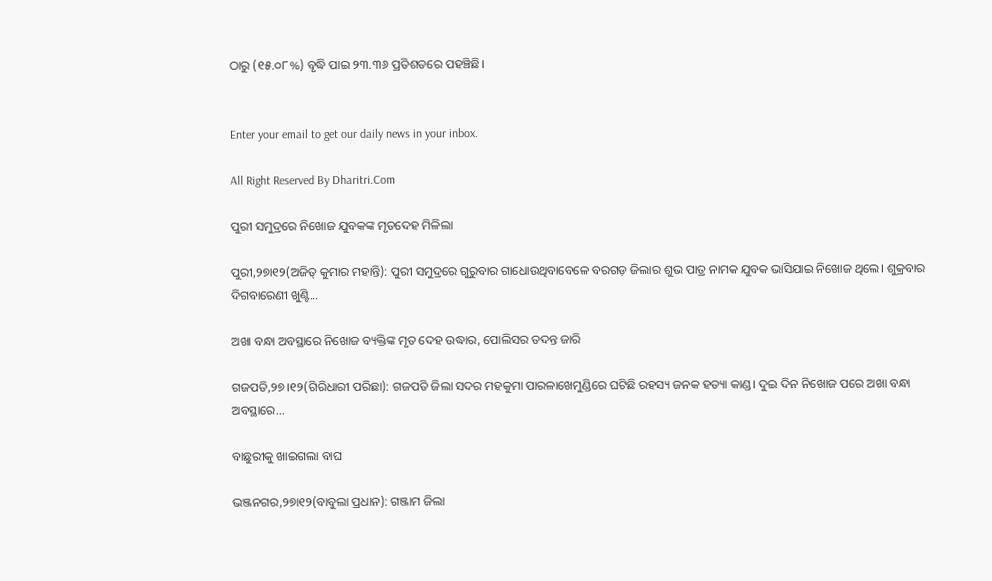ଠାରୁ (୧୫.୦୮%) ବୃଦ୍ଧି ପାଇ ୨୩.୩୬ ପ୍ରତିଶତରେ ପହଞ୍ଚିଛି।


Enter your email to get our daily news in your inbox.

All Right Reserved By Dharitri.Com

ପୁରୀ ସମୁଦ୍ରରେ ନିଖୋଜ ଯୁବକଙ୍କ ମୃତଦେହ ମିଳିଲା

ପୁରୀ,୨୭ା୧୨(ଅଜିତ୍‌ କୁମାର ମହାନ୍ତି): ପୁରୀ ସମୁଦ୍ରରେ ଗୁରୁବାର ଗାଧୋଉଥିବାବେଳେ ବରଗଡ଼ ଜିଲାର ଶୁଭ ପାତ୍ର ନାମକ ଯୁବକ ଭାସିଯାଇ ନିଖୋଜ ଥିଲେ। ଶୁକ୍ରବାର ଦିଗବାରେଣୀ ଖୁଣ୍ଟି...

ଅଖା ବନ୍ଧା ଅବସ୍ଥାରେ ନିଖୋଜ ବ୍ୟକ୍ତିଙ୍କ ମୃତ ଦେହ ଉଦ୍ଧାର, ପୋଲିସର ତଦନ୍ତ ଜାରି

ଗଜପତି,୨୭।୧୨(ଗିରିଧାରୀ ପରିଛା): ଗଜପତି ଜିଲା ସଦର ମହକୁମା ପାରଳାଖେମୁଣ୍ଡିରେ ଘଟିଛି ରହସ୍ୟ ଜନକ ହତ୍ୟା କାଣ୍ଡ। ଦୁଇ ଦିନ ନିଖୋଜ ପରେ ଅଖା ବନ୍ଧା ଅବସ୍ଥାରେ...

ବାଛୁରୀକୁ ଖାଇଗଲା ବାଘ

ଭଞ୍ଜନଗର,୨୭ା୧୨(ବାବୁଲା ପ୍ରଧାନ): ଗଞ୍ଜାମ ଜିଲା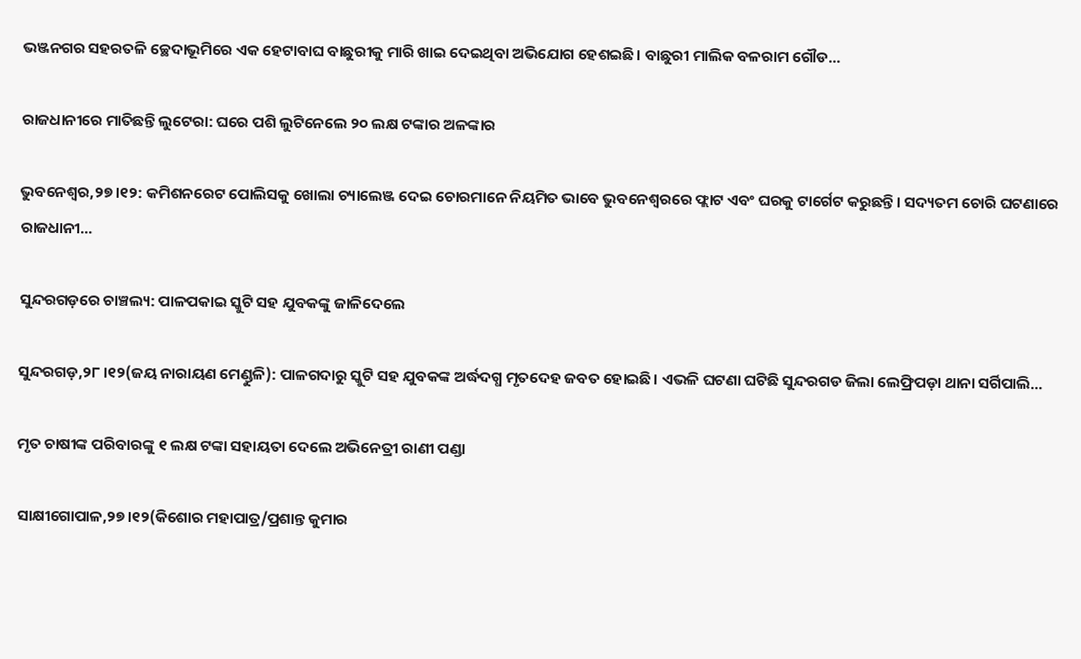ଭଞ୍ଜନଗର ସହରତଳି ଚ୍ଛେଦାଭୂମିରେ ଏକ ହେଟାବାଘ ବାଛୁରୀକୁ ମାରି ଖାଇ ଦେଇଥିବା ଅଭିଯୋଗ ହେଶଇଛି। ବାଛୁରୀ ମାଲିକ ବଳରାମ ଗୌଡ...

ରାଜଧାନୀରେ ମାତିଛନ୍ତି ଲୁଟେରା: ଘରେ ପଶି ଲୁଟିନେଲେ ୨୦ ଲକ୍ଷ ଟଙ୍କାର ଅଳଙ୍କାର

ଭୁବନେଶ୍ୱର,୨୭।୧୨: କମିଶନରେଟ ପୋଲିସକୁ ଖୋଲା ଚ୍ୟାଲେଞ୍ଜ ଦେଇ ଚୋରମାନେ ନିୟମିତ ଭାବେ ଭୁବନେଶ୍ୱରରେ ଫ୍ଲାଟ ଏବଂ ଘରକୁ ଟାର୍ଗେଟ କରୁଛନ୍ତି। ସଦ୍ୟତମ ଚୋରି ଘଟଣାରେ ରାଜଧାନୀ...

ସୁନ୍ଦରଗଡ଼ରେ ଚାଞ୍ଚଲ୍ୟ: ପାଳପକାଇ ସ୍କୁଟି ସହ ଯୁବକଙ୍କୁ ଜାଳିଦେଲେ

ସୁନ୍ଦରଗଡ଼,୨୮।୧୨(ଜୟ ନାରାୟଣ ମେଣ୍ଡୁଳି): ପାଳଗଦାରୁ ସ୍କୁଟି ସହ ଯୁବକଙ୍କ ଅର୍ଦ୍ଧଦଗ୍ଧ ମୃତଦେହ ଜବତ ହୋଇଛି। ଏଭଳି ଘଟଣା ଘଟିଛି ସୁନ୍ଦରଗଡ ଜିଲା ଲେଫ୍ରିପଡ଼ା ଥାନା ସର୍ଗିପାଲି...

ମୃତ ଚାଷୀଙ୍କ ପରିବାରଙ୍କୁ ୧ ଲକ୍ଷ ଟଙ୍କା ସହାୟତା ଦେଲେ ଅଭିନେତ୍ରୀ ରାଣୀ ପଣ୍ଡା

ସାକ୍ଷୀଗୋପାଳ,୨୭।୧୨(କିଶୋର ମହାପାତ୍ର/ପ୍ରଶାନ୍ତ କୁମାର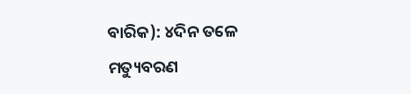ବାରିକ): ୪ଦିନ ତଳେ ମତ୍ୟୁବରଣ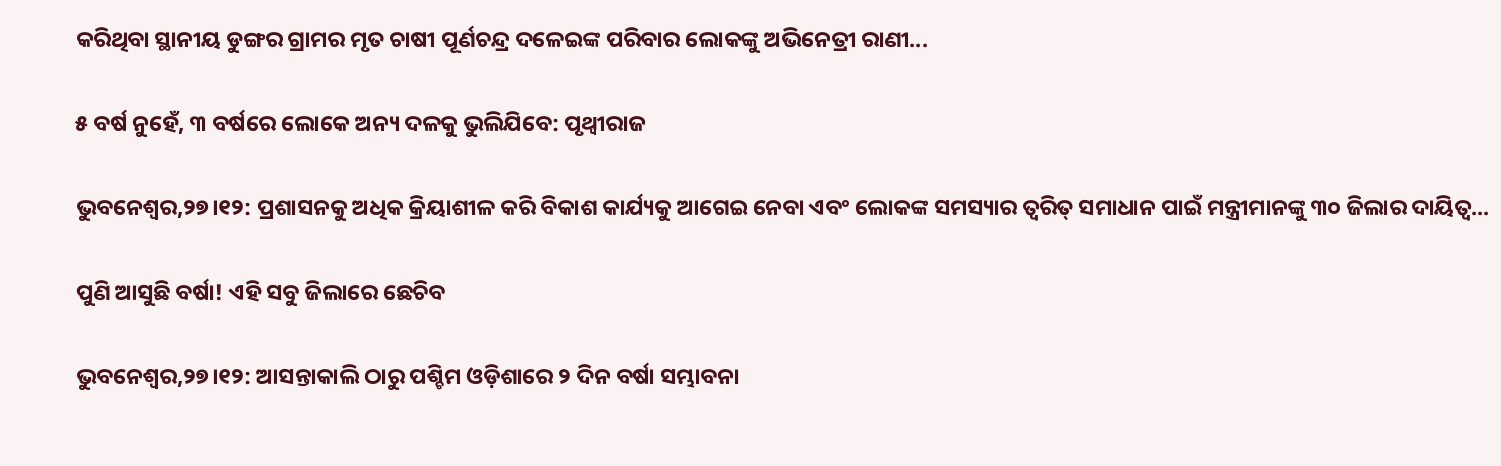କରିଥିବା ସ୍ଥାନୀୟ ଡୁଙ୍ଗର ଗ୍ରାମର ମୃତ ଚାଷୀ ପୂର୍ଣଚନ୍ଦ୍ର ଦଳେଇଙ୍କ ପରିବାର ଲୋକଙ୍କୁ ଅଭିନେତ୍ରୀ ରାଣୀ...

୫ ବର୍ଷ ନୁହେଁ, ୩ ବର୍ଷରେ ଲୋକେ ଅନ୍ୟ ଦଳକୁ ଭୁଲିଯିବେ: ପୃଥ୍ବୀରାଜ

ଭୁବନେଶ୍ୱର,୨୭।୧୨: ପ୍ରଶାସନକୁ ଅଧିକ କ୍ରିୟାଶୀଳ କରି ବିକାଶ କାର୍ଯ୍ୟକୁ ଆଗେଇ ନେବା ଏବଂ ଲୋକଙ୍କ ସମସ୍ୟାର ତ୍ୱରିତ୍‌ ସମାଧାନ ପାଇଁ ମନ୍ତ୍ରୀମାନଙ୍କୁ ୩୦ ଜିଲାର ଦାୟିତ୍ୱ...

ପୁଣି ଆସୁଛି ବର୍ଷା! ଏହି ସବୁ ଜିଲାରେ ଛେଚିବ

ଭୁବନେଶ୍ୱର,୨୭।୧୨: ଆସନ୍ତାକାଲି ଠାରୁ ପଶ୍ଚିମ ଓଡ଼ିଶାରେ ୨ ଦିନ ବର୍ଷା ସମ୍ଭାବନା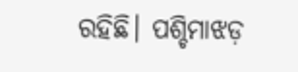ରହିଛି। ପଶ୍ଚିମାଝଡ଼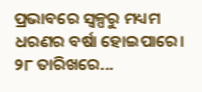ପ୍ରଭାବରେ ସ୍ବଳ୍ପରୁ ମଧ୍ୟମ ଧରଣର ବର୍ଷା ହୋଇପାରେ। ୨୮ ତାରିଖରେ...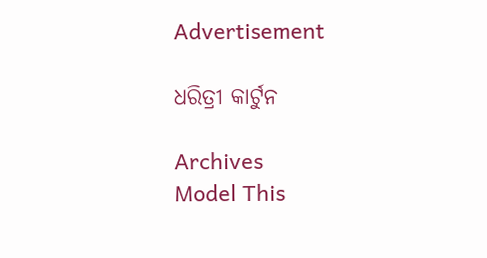Advertisement

ଧରିତ୍ରୀ କାର୍ଟୁନ

Archives
Model This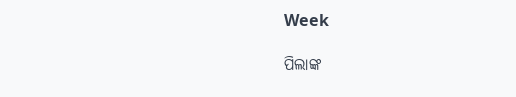Week

ପିଲାଙ୍କ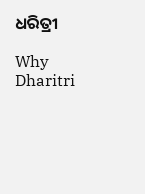ଧରିତ୍ରୀ

Why Dharitri